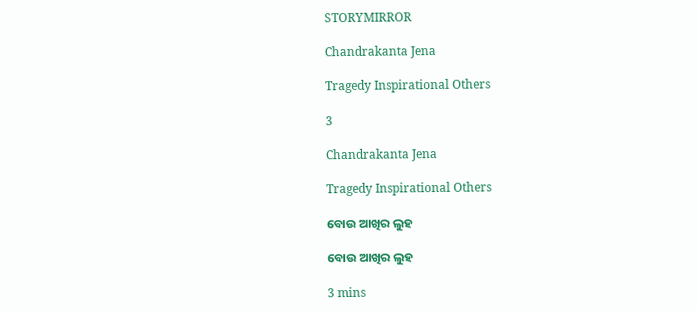STORYMIRROR

Chandrakanta Jena

Tragedy Inspirational Others

3

Chandrakanta Jena

Tragedy Inspirational Others

ବୋଉ ଆଖିର ଲୁହ

ବୋଉ ଆଖିର ଲୁହ

3 mins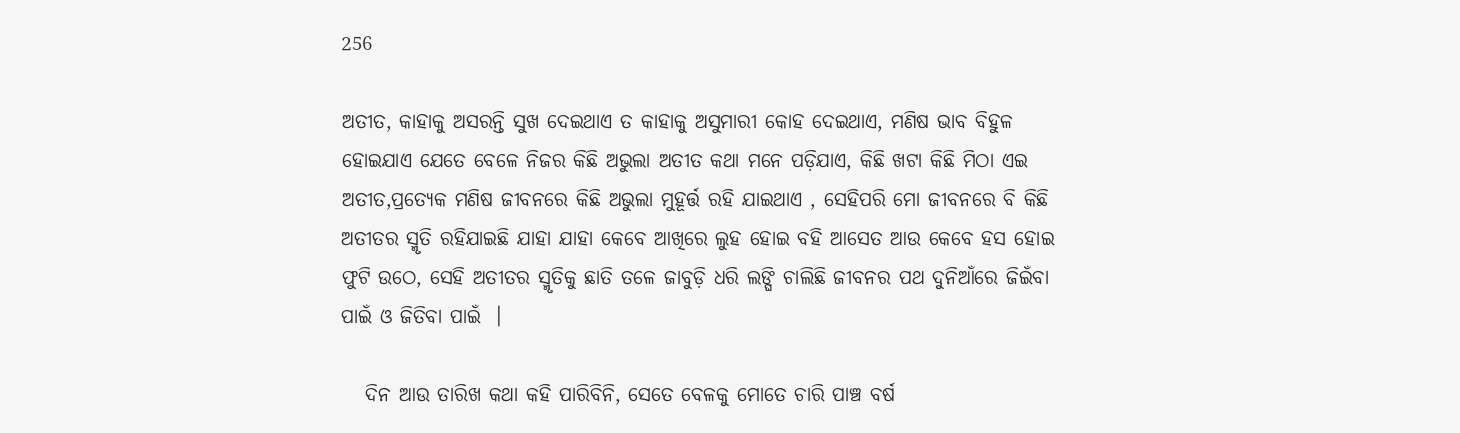256

ଅତୀତ, କାହାକୁ ଅସରନ୍ତି ସୁଖ ଦେଇଥାଏ ତ କାହାକୁ ଅସୁମାରୀ କୋହ ଦେଇଥାଏ, ମଣିଷ ଭାବ ବିହୁଳ ହୋଇଯାଏ ଯେତେ ବେଳେ ନିଜର କିଛି ଅଭୁଲା ଅତୀତ କଥା ମନେ ପଡ଼ିଯାଏ, କିଛି ଖଟା କିଛି ମିଠା ଏଇ ଅତୀତ,ପ୍ରତ୍ୟେକ ମଣିଷ ଜୀବନରେ କିଛି ଅଭୁଲା ମୁହୂର୍ତ୍ତ ରହି ଯାଇଥାଏ , ସେହିପରି ମୋ ଜୀବନରେ ବି କିଛି ଅତୀତର ସ୍ମୃତି ରହିଯାଇଛି ଯାହା ଯାହା କେବେ ଆଖିରେ ଲୁହ ହୋଇ ବହି ଆସେତ ଆଉ କେବେ ହସ ହୋଇ ଫୁଟି ଉଠେ, ସେହି ଅତୀତର ସ୍ମୃତିକୁ ଛାତି ତଳେ ଜାବୁଡ଼ି ଧରି ଲଙ୍ଘି ଚାଲିଛି ଜୀବନର ପଥ ଦୁନିଆଁରେ ଜିଇଁବା ପାଇଁ ଓ ଜିତିବା ପାଇଁ  ।

   ଦିନ ଆଉ ତାରିଖ କଥା କହି ପାରିବିନି, ସେତେ ବେଳକୁ ମୋତେ ଚାରି ପାଞ୍ଚ ବର୍ଷ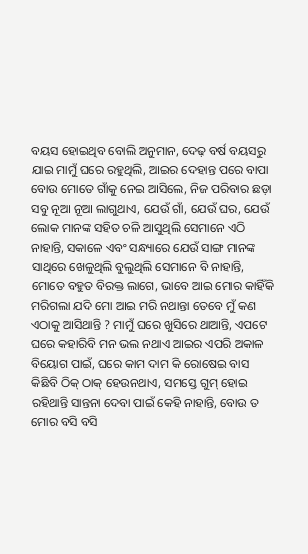ବୟସ ହୋଇଥିବ ବୋଲି ଅନୁମାନ, ଦେଢ଼ ବର୍ଷ ବୟସରୁ ଯାଇ ମାମୁଁ ଘରେ ରହୁଥିଲି, ଆଇର ଦେହାନ୍ତ ପରେ ବାପା ବୋଉ ମୋତେ ଗାଁକୁ ନେଇ ଆସିଲେ, ନିଜ ପରିବାର ଛଡ଼ା ସବୁ ନୂଆ ନୂଆ ଲାଗୁଥାଏ, ଯେଉଁ ଗାଁ, ଯେଉଁ ଘର, ଯେଉଁ ଲୋକ ମାନଙ୍କ ସହିତ ଚଳି ଆସୁଥିଲି ସେମାନେ ଏଠି ନାହାନ୍ତି, ସକାଳେ ଏବଂ ସନ୍ଧ୍ୟାରେ ଯେଉଁ ସାଙ୍ଗ ମାନଙ୍କ ସାଥିରେ ଖେଳୁଥିଲି ବୁଲୁଥିଲି ସେମାନେ ବି ନାହାନ୍ତି, ମୋତେ ବହୁତ ବିରକ୍ତ ଲାଗେ, ଭାବେ ଆଇ ମୋର କାହିଁକି ମରିଗଲା ଯଦି ମୋ ଆଇ ମରି ନଥାନ୍ତା ତେବେ ମୁଁ କଣ ଏଠାକୁ ଆସିଥାନ୍ତି ? ମାମୁଁ ଘରେ ଖୁସିରେ ଥାଆନ୍ତି, ଏପଟେ ଘରେ କହାରିବି ମନ ଭଲ ନଥାଏ ଆଇର ଏପରି ଅକାଳ ବିୟୋଗ ପାଇଁ, ଘରେ କାମ ଦାମ କି ରୋଷେଇ ବାସ କିଛିବି ଠିକ୍ ଠାକ୍ ହେଉନଥାଏ, ସମସ୍ତେ ଗୁମ୍ ହୋଇ ରହିଥାନ୍ତି ସାନ୍ତନା ଦେବା ପାଇଁ କେହି ନାହାନ୍ତି, ବୋଉ ତ ମୋର ବସି ବସି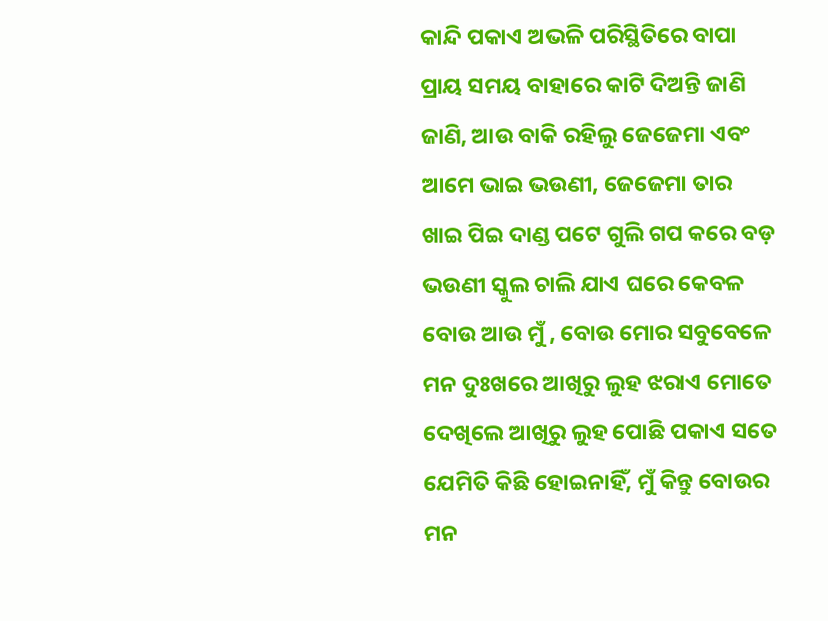କାନ୍ଦି ପକାଏ ଅଭଳି ପରିସ୍ଥିତିରେ ବାପା ପ୍ରାୟ ସମୟ ବାହାରେ କାଟି ଦିଅନ୍ତି ଜାଣି ଜାଣି, ଆଉ ବାକି ରହିଲୁ ଜେଜେମା ଏବଂ ଆମେ ଭାଇ ଭଉଣୀ, ଜେଜେମା ତାର ଖାଇ ପିଇ ଦାଣ୍ଡ ପଟେ ଗୁଲି ଗପ କରେ ବଡ଼ ଭଉଣୀ ସ୍କୁଲ ଚାଲି ଯାଏ ଘରେ କେବଳ ବୋଉ ଆଉ ମୁଁ , ବୋଉ ମୋର ସବୁବେଳେ ମନ ଦୁଃଖରେ ଆଖିରୁ ଲୁହ ଝରାଏ ମୋତେ ଦେଖିଲେ ଆଖିରୁ ଲୁହ ପୋଛି ପକାଏ ସତେ ଯେମିତି କିଛି ହୋଇନାହିଁ, ମୁଁ କିନ୍ତୁ ବୋଉର ମନ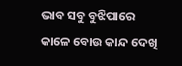ଭାବ ସବୁ ବୁଝିପାରେ କାଳେ ବୋଉ କାନ୍ଦ ଦେଖି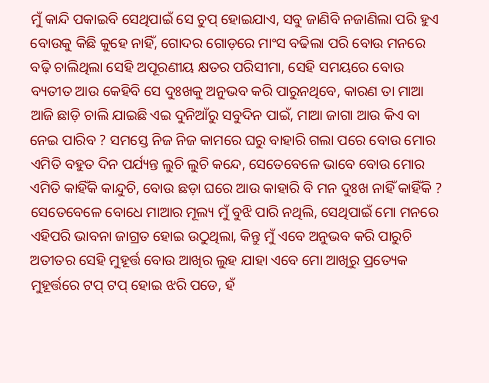ମୁଁ କାନ୍ଦି ପକାଇବି ସେଥିପାଇଁ ସେ ଚୁପ୍ ହୋଇଯାଏ, ସବୁ ଜାଣିବି ନଜାଣିଲା ପରି ହୁଏ ବୋଉକୁ କିଛି କୁହେ ନାହିଁ, ଗୋଦର ଗୋଡ଼ରେ ମାଂସ ବଢିଲା ପରି ବୋଉ ମନରେ ବଢ଼ି ଚାଲିଥିଲା ସେହି ଅପୂରଣୀୟ କ୍ଷତର ପରିସୀମା, ସେହି ସମୟରେ ବୋଉ ବ୍ୟତୀତ ଆଉ କେହିବି ସେ ଦୁଃଖକୁ ଅନୁଭବ କରି ପାରୁନଥିବେ, କାରଣ ତା ମାଆ ଆଜି ଛାଡ଼ି ଚାଲି ଯାଇଛି ଏଇ ଦୁନିଆଁରୁ ସବୁଦିନ ପାଇଁ, ମାଆ ଜାଗା ଆଉ କିଏ ବା ନେଇ ପାରିବ ? ସମସ୍ତେ ନିଜ ନିଜ କାମରେ ଘରୁ ବାହାରି ଗଲା ପରେ ବୋଉ ମୋର ଏମିତି ବହୁତ ଦିନ ପର୍ଯ୍ୟନ୍ତ ଲୁଚି ଲୁଚି କନ୍ଦେ, ସେତେବେଳେ ଭାବେ ବୋଉ ମୋର ଏମିତି କାହିଁକି କାନ୍ଦୁଚି, ବୋଉ ଛଡ଼ା ଘରେ ଆଉ କାହାରି ବି ମନ ଦୁଃଖ ନାହିଁ କାହିଁକି ? ସେତେବେଳେ ବୋଧେ ମାଆର ମୂଲ୍ୟ ମୁଁ ବୁଝି ପାରି ନଥିଲି, ସେଥିପାଇଁ ମୋ ମନରେ ଏହିପରି ଭାବନା ଜାଗ୍ରତ ହୋଇ ଉଠୁଥିଲା, କିନ୍ତୁ ମୁଁ ଏବେ ଅନୁଭବ କରି ପାରୁଚି ଅତୀତର ସେହି ମୁହୂର୍ତ୍ତ ବୋଉ ଆଖିର ଲୁହ ଯାହା ଏବେ ମୋ ଆଖିରୁ ପ୍ରତ୍ୟେକ ମୁହୂର୍ତ୍ତରେ ଟପ୍ ଟପ୍ ହୋଇ ଝରି ପଡେ, ହଁ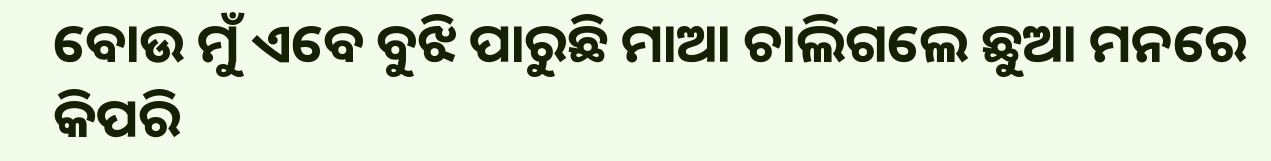ବୋଉ ମୁଁ ଏବେ ବୁଝି ପାରୁଛି ମାଆ ଚାଲିଗଲେ ଛୁଆ ମନରେ କିପରି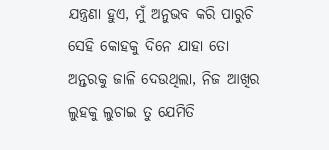ଯନ୍ତ୍ରଣା ହୁଏ, ମୁଁ ଅନୁଭବ କରି ପାରୁଚି ସେହି କୋହକୁ ଦିନେ ଯାହା ତୋ ଅନ୍ତରକୁ ଜାଳି ଦେଉଥିଲା, ନିଜ ଆଖିର ଲୁହକୁ ଲୁଚାଇ ତୁ ଯେମିତି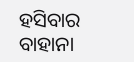ହସିବାର ବାହାନା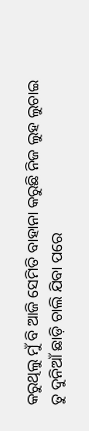କରୁଥିଲୁ ମୁଁ ବି ଆଜି ସେମିତି ବାହାନା କରୁଛି ନିଜ ଲୁହ ଲୁଚାଇ ତୁ ଦୁନିଆଁ ଛାଡ଼ି ଚାଲି ଯିବା ପରେ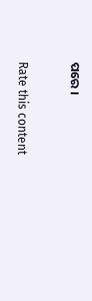ପରେ ।


Rate this content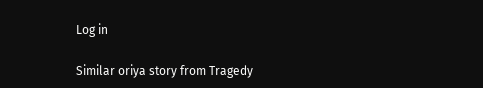Log in

Similar oriya story from Tragedy